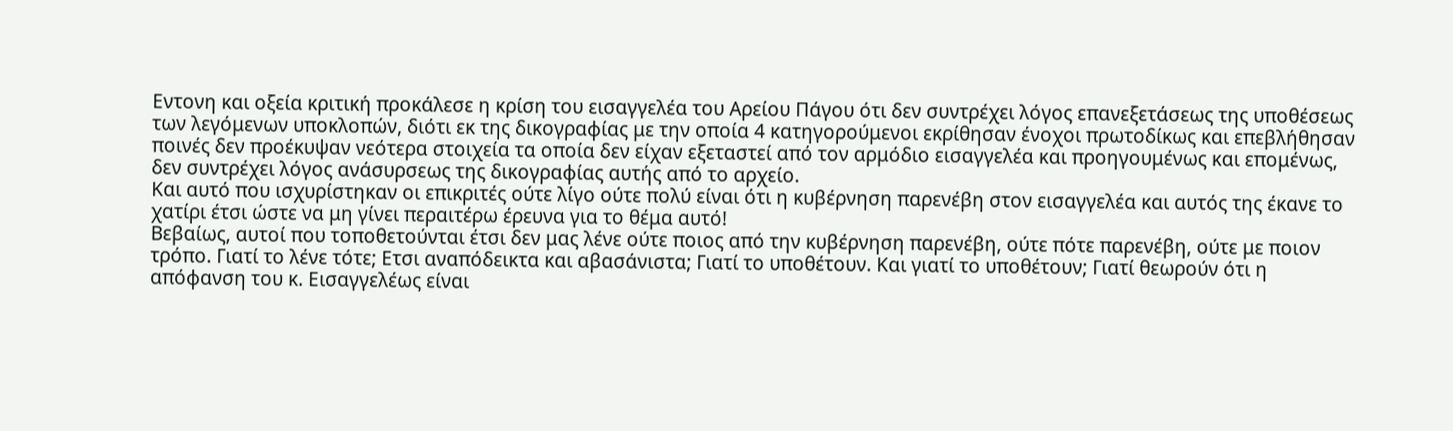Εντονη και οξεία κριτική προκάλεσε η κρίση του εισαγγελέα του Αρείου Πάγου ότι δεν συντρέχει λόγος επανεξετάσεως της υποθέσεως των λεγόμενων υποκλοπών, διότι εκ της δικογραφίας με την οποία 4 κατηγορούμενοι εκρίθησαν ένοχοι πρωτοδίκως και επεβλήθησαν ποινές δεν προέκυψαν νεότερα στοιχεία τα οποία δεν είχαν εξεταστεί από τον αρμόδιο εισαγγελέα και προηγουμένως και επομένως, δεν συντρέχει λόγος ανάσυρσεως της δικογραφίας αυτής από το αρχείο.
Και αυτό που ισχυρίστηκαν οι επικριτές ούτε λίγο ούτε πολύ είναι ότι η κυβέρνηση παρενέβη στον εισαγγελέα και αυτός της έκανε το χατίρι έτσι ώστε να μη γίνει περαιτέρω έρευνα για το θέμα αυτό!
Βεβαίως, αυτοί που τοποθετούνται έτσι δεν μας λένε ούτε ποιος από την κυβέρνηση παρενέβη, ούτε πότε παρενέβη, ούτε με ποιον τρόπο. Γιατί το λένε τότε; Ετσι αναπόδεικτα και αβασάνιστα; Γιατί το υποθέτουν. Και γιατί το υποθέτουν; Γιατί θεωρούν ότι η απόφανση του κ. Εισαγγελέως είναι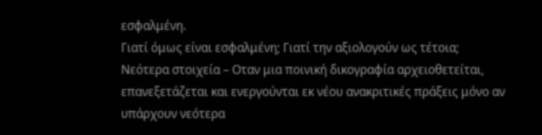εσφαλμένη.
Γιατί όμως είναι εσφαλμένη; Γιατί την αξιολογούν ως τέτοια;
Νεότερα στοιχεία – Οταν μια ποινική δικογραφία αρχειοθετείται, επανεξετάζεται και ενεργούνται εκ νέου ανακριτικές πράξεις μόνο αν υπάρχουν νεότερα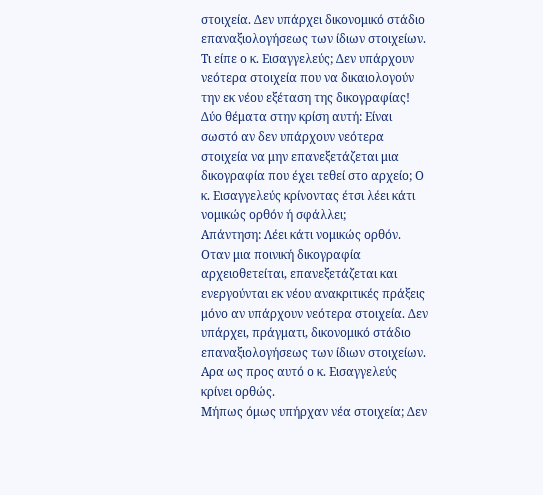στοιχεία. Δεν υπάρχει δικονομικό στάδιο επαναξιολογήσεως των ίδιων στοιχείων.
Τι είπε ο κ. Εισαγγελεύς; Δεν υπάρχουν νεότερα στοιχεία που να δικαιολογούν την εκ νέου εξέταση της δικογραφίας!
Δύο θέματα στην κρίση αυτή: Είναι σωστό αν δεν υπάρχουν νεότερα στοιχεία να μην επανεξετάζεται μια δικογραφία που έχει τεθεί στο αρχείο; Ο κ. Εισαγγελεύς κρίνοντας έτσι λέει κάτι νομικώς ορθόν ή σφάλλει;
Απάντηση: Λέει κάτι νομικώς ορθόν. Οταν μια ποινική δικογραφία αρχειοθετείται, επανεξετάζεται και ενεργούνται εκ νέου ανακριτικές πράξεις μόνο αν υπάρχουν νεότερα στοιχεία. Δεν υπάρχει, πράγματι, δικονομικό στάδιο επαναξιολογήσεως των ίδιων στοιχείων. Αρα ως προς αυτό ο κ. Εισαγγελεύς κρίνει ορθώς.
Μήπως όμως υπήρχαν νέα στοιχεία; Δεν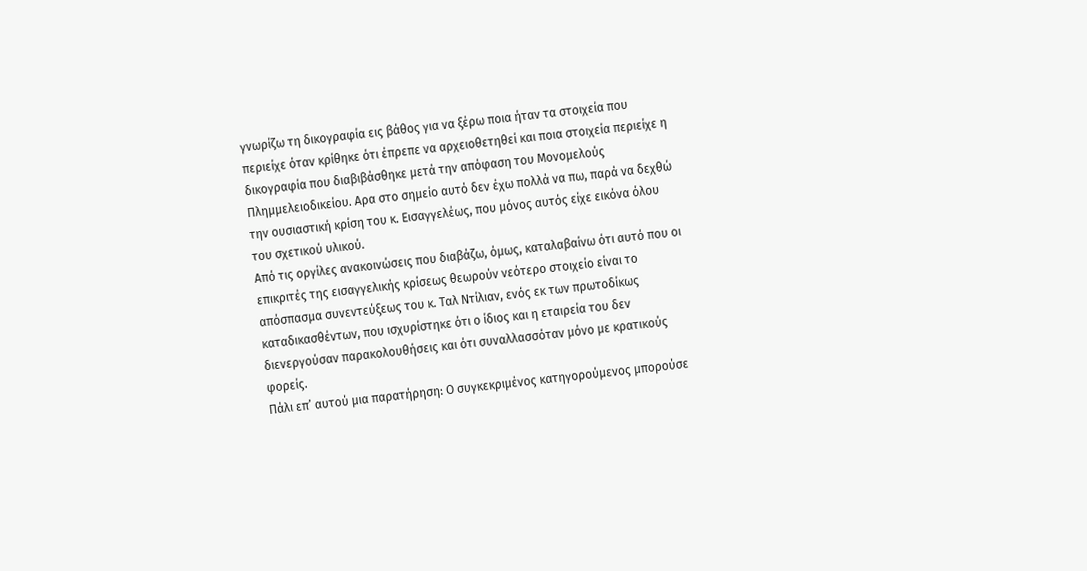γνωρίζω τη δικογραφία εις βάθος για να ξέρω ποια ήταν τα στοιχεία που περιείχε όταν κρίθηκε ότι έπρεπε να αρχειοθετηθεί και ποια στοιχεία περιείχε η δικογραφία που διαβιβάσθηκε μετά την απόφαση του Μονομελούς Πλημμελειοδικείου. Αρα στο σημείο αυτό δεν έχω πολλά να πω, παρά να δεχθώ την ουσιαστική κρίση του κ. Εισαγγελέως, που μόνος αυτός είχε εικόνα όλου του σχετικού υλικού.
Από τις οργίλες ανακοινώσεις που διαβάζω, όμως, καταλαβαίνω ότι αυτό που οι επικριτές της εισαγγελικής κρίσεως θεωρούν νεότερο στοιχείο είναι το απόσπασμα συνεντεύξεως του κ. Ταλ Ντίλιαν, ενός εκ των πρωτοδίκως καταδικασθέντων, που ισχυρίστηκε ότι ο ίδιος και η εταιρεία του δεν διενεργούσαν παρακολουθήσεις και ότι συναλλασσόταν μόνο με κρατικούς φορείς.
Πάλι επ’ αυτού μια παρατήρηση: Ο συγκεκριμένος κατηγορούμενος μπορούσε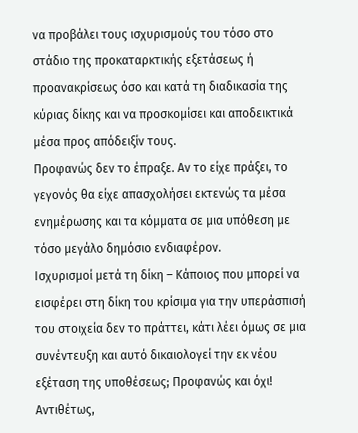να προβάλει τους ισχυρισμούς του τόσο στο στάδιο της προκαταρκτικής εξετάσεως ή προανακρίσεως όσο και κατά τη διαδικασία της κύριας δίκης και να προσκομίσει και αποδεικτικά μέσα προς απόδειξίν τους.
Προφανώς δεν το έπραξε. Αν το είχε πράξει, το γεγονός θα είχε απασχολήσει εκτενώς τα μέσα ενημέρωσης και τα κόμματα σε μια υπόθεση με τόσο μεγάλο δημόσιο ενδιαφέρον.
Ισχυρισμοί μετά τη δίκη – Κάποιος που μπορεί να εισφέρει στη δίκη του κρίσιμα για την υπεράσπισή του στοιχεία δεν το πράττει, κάτι λέει όμως σε μια συνέντευξη και αυτό δικαιολογεί την εκ νέου εξέταση της υποθέσεως; Προφανώς και όχι!
Αντιθέτως,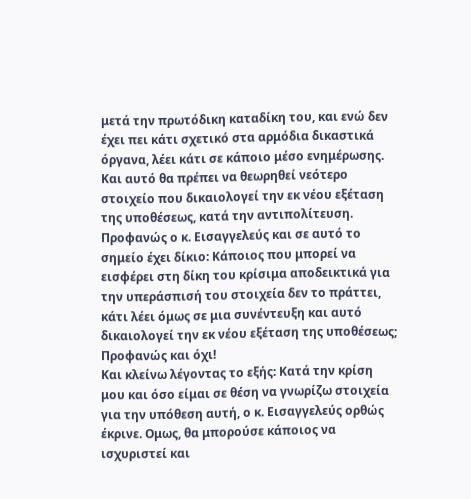μετά την πρωτόδικη καταδίκη του, και ενώ δεν έχει πει κάτι σχετικό στα αρμόδια δικαστικά όργανα, λέει κάτι σε κάποιο μέσο ενημέρωσης. Και αυτό θα πρέπει να θεωρηθεί νεότερο στοιχείο που δικαιολογεί την εκ νέου εξέταση της υποθέσεως, κατά την αντιπολίτευση.
Προφανώς ο κ. Εισαγγελεύς και σε αυτό το σημείο έχει δίκιο: Κάποιος που μπορεί να εισφέρει στη δίκη του κρίσιμα αποδεικτικά για την υπεράσπισή του στοιχεία δεν το πράττει, κάτι λέει όμως σε μια συνέντευξη και αυτό δικαιολογεί την εκ νέου εξέταση της υποθέσεως; Προφανώς και όχι!
Και κλείνω λέγοντας το εξής: Κατά την κρίση μου και όσο είμαι σε θέση να γνωρίζω στοιχεία για την υπόθεση αυτή, ο κ. Εισαγγελεύς ορθώς έκρινε. Ομως, θα μπορούσε κάποιος να ισχυριστεί και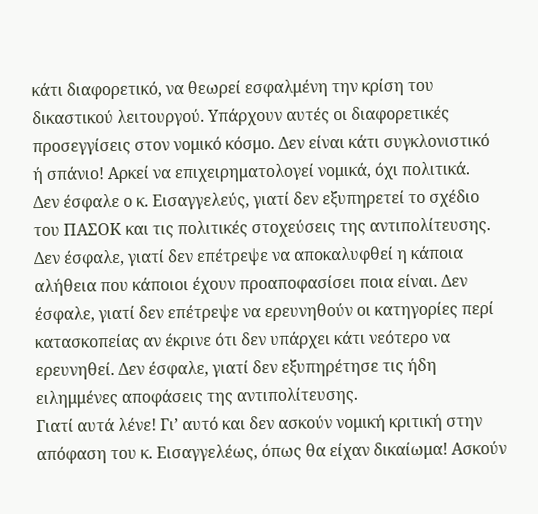κάτι διαφορετικό, να θεωρεί εσφαλμένη την κρίση του δικαστικού λειτουργού. Υπάρχουν αυτές οι διαφορετικές προσεγγίσεις στον νομικό κόσμο. Δεν είναι κάτι συγκλονιστικό ή σπάνιο! Αρκεί να επιχειρηματολογεί νομικά, όχι πολιτικά.
Δεν έσφαλε ο κ. Εισαγγελεύς, γιατί δεν εξυπηρετεί το σχέδιο του ΠΑΣΟΚ και τις πολιτικές στοχεύσεις της αντιπολίτευσης. Δεν έσφαλε, γιατί δεν επέτρεψε να αποκαλυφθεί η κάποια αλήθεια που κάποιοι έχουν προαποφασίσει ποια είναι. Δεν έσφαλε, γιατί δεν επέτρεψε να ερευνηθούν οι κατηγορίες περί κατασκοπείας αν έκρινε ότι δεν υπάρχει κάτι νεότερο να ερευνηθεί. Δεν έσφαλε, γιατί δεν εξυπηρέτησε τις ήδη ειλημμένες αποφάσεις της αντιπολίτευσης.
Γιατί αυτά λένε! Γι’ αυτό και δεν ασκούν νομική κριτική στην απόφαση του κ. Εισαγγελέως, όπως θα είχαν δικαίωμα! Ασκούν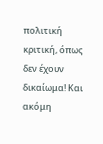πολιτική κριτική, όπως δεν έχουν δικαίωμα! Και ακόμη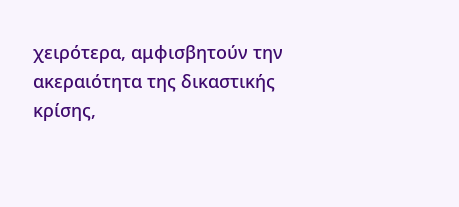χειρότερα, αμφισβητούν την ακεραιότητα της δικαστικής κρίσης,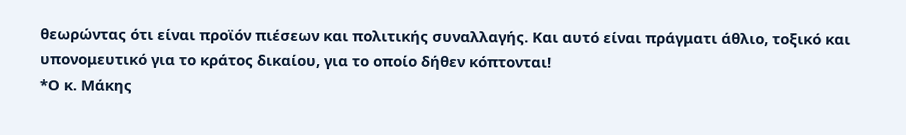θεωρώντας ότι είναι προϊόν πιέσεων και πολιτικής συναλλαγής. Και αυτό είναι πράγματι άθλιο, τοξικό και υπονομευτικό για το κράτος δικαίου, για το οποίο δήθεν κόπτονται!
*Ο κ. Μάκης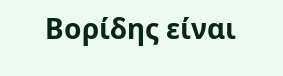Βορίδης είναι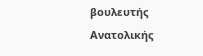βουλευτής Ανατολικής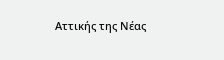Αττικής της Νέας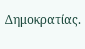Δημοκρατίας.